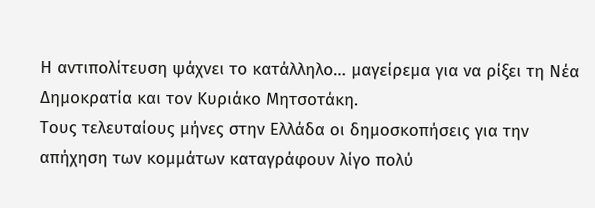Η αντιπολίτευση ψάχνει το κατάλληλο… μαγείρεμα για να ρίξει τη Νέα Δημοκρατία και τον Κυριάκο Μητσοτάκη.
Τους τελευταίους μήνες στην Ελλάδα οι δημοσκοπήσεις για την απήχηση των κομμάτων καταγράφουν λίγο πολύ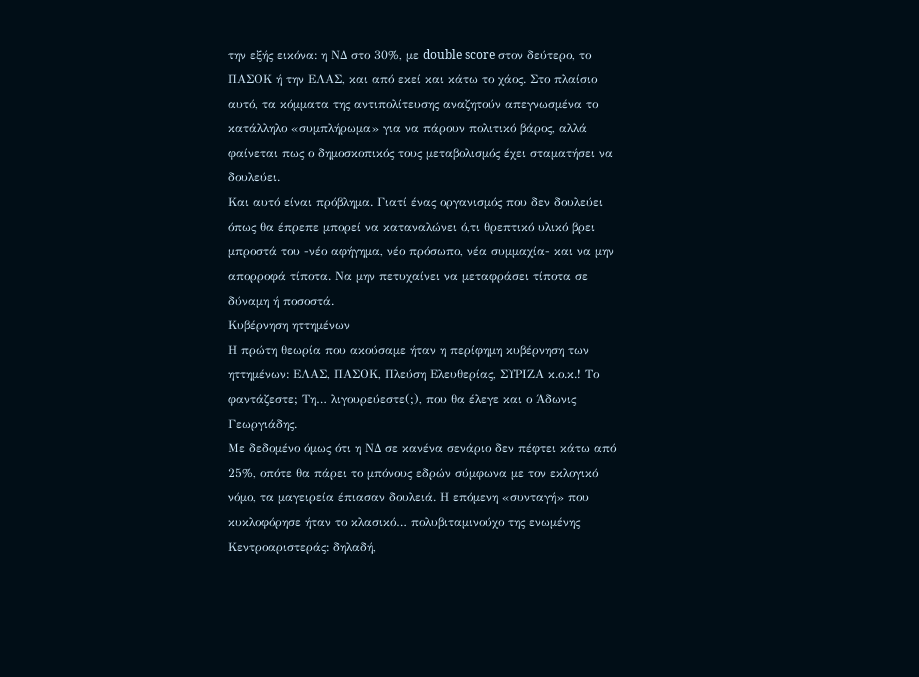την εξής εικόνα: η ΝΔ στο 30%, με double score στον δεύτερο, το ΠΑΣΟΚ ή την ΕΛΑΣ, και από εκεί και κάτω το χάος. Στο πλαίσιο αυτό, τα κόμματα της αντιπολίτευσης αναζητούν απεγνωσμένα το κατάλληλο «συμπλήρωμα» για να πάρουν πολιτικό βάρος, αλλά φαίνεται πως ο δημοσκοπικός τους μεταβολισμός έχει σταματήσει να δουλεύει.
Και αυτό είναι πρόβλημα. Γιατί ένας οργανισμός που δεν δουλεύει όπως θα έπρεπε μπορεί να καταναλώνει ό,τι θρεπτικό υλικό βρει μπροστά του -νέο αφήγημα, νέο πρόσωπο, νέα συμμαχία- και να μην απορροφά τίποτα. Να μην πετυχαίνει να μεταφράσει τίποτα σε δύναμη ή ποσοστά.
Κυβέρνηση ηττημένων
Η πρώτη θεωρία που ακούσαμε ήταν η περίφημη κυβέρνηση των ηττημένων: ΕΛΑΣ, ΠΑΣΟΚ, Πλεύση Ελευθερίας, ΣΥΡΙΖΑ κ.ο.κ.! Το φαντάζεστε; Τη… λιγουρεύεστε(;), που θα έλεγε και ο Άδωνις Γεωργιάδης.
Με δεδομένο όμως ότι η ΝΔ σε κανένα σενάριο δεν πέφτει κάτω από 25%, οπότε θα πάρει το μπόνους εδρών σύμφωνα με τον εκλογικό νόμο, τα μαγειρεία έπιασαν δουλειά. Η επόμενη «συνταγή» που κυκλοφόρησε ήταν το κλασικό… πολυβιταμινούχο της ενωμένης Κεντροαριστεράς: δηλαδή,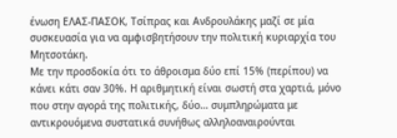ένωση ΕΛΑΣ-ΠΑΣΟΚ, Τσίπρας και Ανδρουλάκης μαζί σε μία συσκευασία για να αμφισβητήσουν την πολιτική κυριαρχία του Μητσοτάκη.
Με την προσδοκία ότι το άθροισμα δύο επί 15% (περίπου) να κάνει κάτι σαν 30%. Η αριθμητική είναι σωστή στα χαρτιά, μόνο που στην αγορά της πολιτικής, δύο… συμπληρώματα με αντικρουόμενα συστατικά συνήθως αλληλοαναιρούνται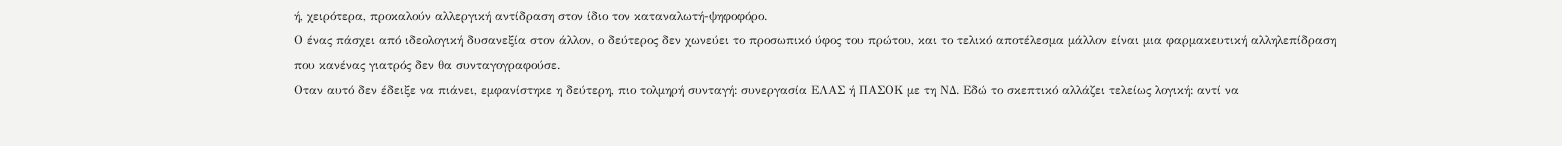ή, χειρότερα, προκαλούν αλλεργική αντίδραση στον ίδιο τον καταναλωτή-ψηφοφόρο.
Ο ένας πάσχει από ιδεολογική δυσανεξία στον άλλον, ο δεύτερος δεν χωνεύει το προσωπικό ύφος του πρώτου, και το τελικό αποτέλεσμα μάλλον είναι μια φαρμακευτική αλληλεπίδραση που κανένας γιατρός δεν θα συνταγογραφούσε.
Οταν αυτό δεν έδειξε να πιάνει, εμφανίστηκε η δεύτερη, πιο τολμηρή συνταγή: συνεργασία ΕΛΑΣ ή ΠΑΣΟΚ με τη ΝΔ. Εδώ το σκεπτικό αλλάζει τελείως λογική: αντί να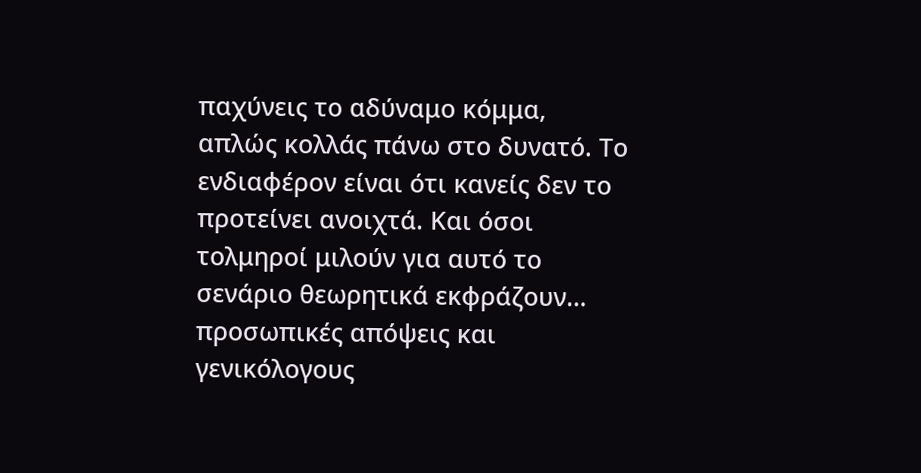παχύνεις το αδύναμο κόμμα, απλώς κολλάς πάνω στο δυνατό. Το ενδιαφέρον είναι ότι κανείς δεν το προτείνει ανοιχτά. Και όσοι τολμηροί μιλούν για αυτό το σενάριο θεωρητικά εκφράζουν… προσωπικές απόψεις και γενικόλογους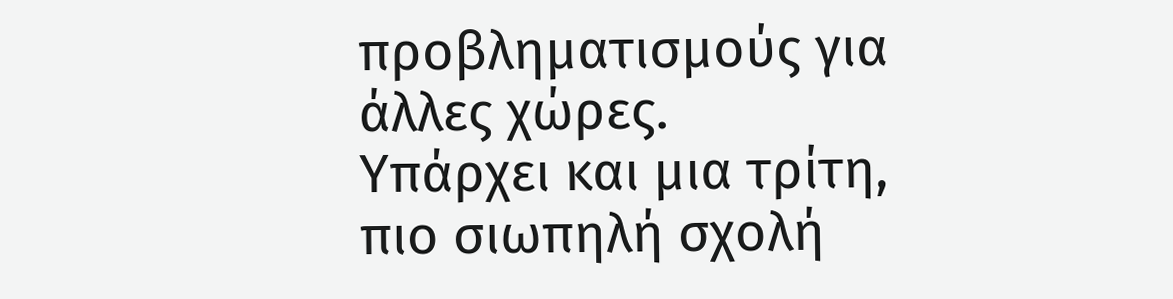προβληματισμούς για άλλες χώρες.
Υπάρχει και μια τρίτη, πιο σιωπηλή σχολή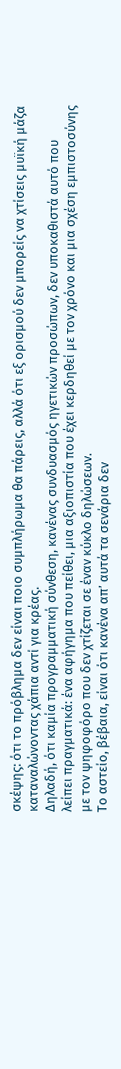σκέψης: ότι το πρόβλημα δεν είναι ποιο συμπλήρωμα θα πάρεις, αλλά ότι εξ ορισμού δεν μπορείς να χτίσεις μυϊκή μάζα καταναλώνοντας χάπια αντί για κρέας.
Δηλαδή, ότι καμία προγραμματική σύνθεση, κανένας συνδυασμός ηγετικών προσώπων, δεν υποκαθιστά αυτό που λείπει πραγματικά: ένα αφήγημα που πείθει, μια αξιοπιστία που έχει κερδηθεί με τον χρόνο και μια σχέση εμπιστοσύνης με τον ψηφοφόρο που δεν χτίζεται σε έναν κύκλο δηλώσεων.
Το αστείο, βέβαια, είναι ότι κανένα απ’ αυτά τα σενάρια δεν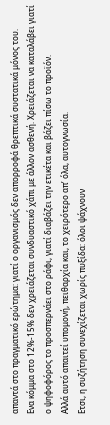απαντά στο πραγματικό ερώτημα: γιατί ο οργανισμός δεν απορροφά θρεπτικά συστατικά μόνος του.
Ενα κόμμα στο 12%-15% δεν χρειάζεται συνδυαστικό χάπι με άλλον ασθενή. Χρειάζεται να καταλάβει γιατί ο ψηφοφόρος το προσπερνάει στο ράφι, γιατί διαβάζει την ετικέτα και βάζει πίσω το προϊόν.
Αλλά αυτό απαιτεί υπομονή, πειθαρχία και, το χειρότερο απ’ όλα, αυτογνωσία.
Ετσι, η συζήτηση συνεχίζεται χωρίς πυξίδα: όλοι ψάχνουν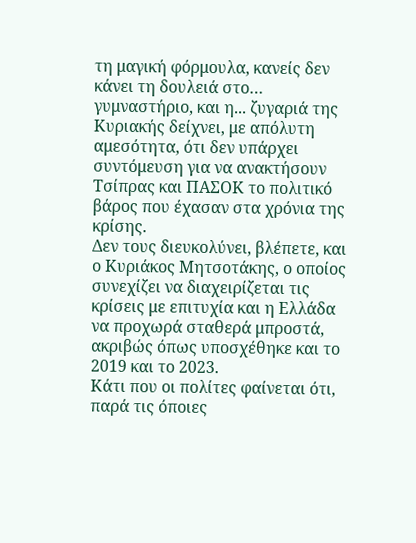τη μαγική φόρμουλα, κανείς δεν κάνει τη δουλειά στο… γυμναστήριο, και η... ζυγαριά της Κυριακής δείχνει, με απόλυτη αμεσότητα, ότι δεν υπάρχει συντόμευση για να ανακτήσουν Τσίπρας και ΠΑΣΟΚ το πολιτικό βάρος που έχασαν στα χρόνια της κρίσης.
Δεν τους διευκολύνει, βλέπετε, και ο Κυριάκος Μητσοτάκης, ο οποίος συνεχίζει να διαχειρίζεται τις κρίσεις με επιτυχία και η Ελλάδα να προχωρά σταθερά μπροστά, ακριβώς όπως υποσχέθηκε και το 2019 και το 2023.
Κάτι που οι πολίτες φαίνεται ότι, παρά τις όποιες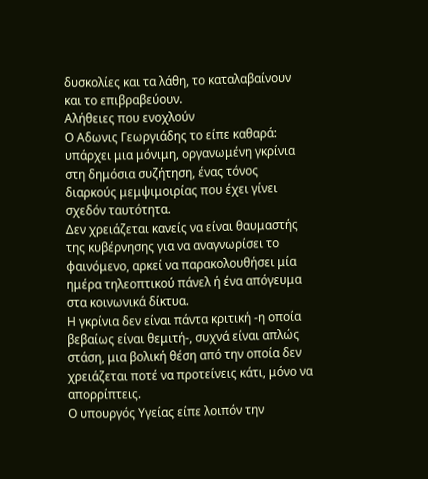δυσκολίες και τα λάθη, το καταλαβαίνουν και το επιβραβεύουν.
Αλήθειες που ενοχλούν
Ο Αδωνις Γεωργιάδης το είπε καθαρά: υπάρχει μια μόνιμη, οργανωμένη γκρίνια στη δημόσια συζήτηση, ένας τόνος διαρκούς μεμψιμοιρίας που έχει γίνει σχεδόν ταυτότητα.
Δεν χρειάζεται κανείς να είναι θαυμαστής της κυβέρνησης για να αναγνωρίσει το φαινόμενο, αρκεί να παρακολουθήσει μία ημέρα τηλεοπτικού πάνελ ή ένα απόγευμα στα κοινωνικά δίκτυα.
Η γκρίνια δεν είναι πάντα κριτική -η οποία βεβαίως είναι θεμιτή-, συχνά είναι απλώς στάση, μια βολική θέση από την οποία δεν χρειάζεται ποτέ να προτείνεις κάτι, μόνο να απορρίπτεις.
Ο υπουργός Υγείας είπε λοιπόν την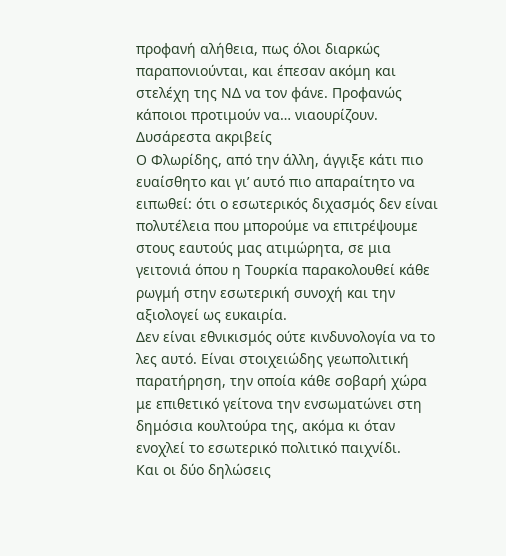προφανή αλήθεια, πως όλοι διαρκώς παραπονιούνται, και έπεσαν ακόμη και στελέχη της ΝΔ να τον φάνε. Προφανώς κάποιοι προτιμούν να… νιαουρίζουν.
Δυσάρεστα ακριβείς
Ο Φλωρίδης, από την άλλη, άγγιξε κάτι πιο ευαίσθητο και γι’ αυτό πιο απαραίτητο να ειπωθεί: ότι ο εσωτερικός διχασμός δεν είναι πολυτέλεια που μπορούμε να επιτρέψουμε στους εαυτούς μας ατιμώρητα, σε μια γειτονιά όπου η Τουρκία παρακολουθεί κάθε ρωγμή στην εσωτερική συνοχή και την αξιολογεί ως ευκαιρία.
Δεν είναι εθνικισμός ούτε κινδυνολογία να το λες αυτό. Είναι στοιχειώδης γεωπολιτική παρατήρηση, την οποία κάθε σοβαρή χώρα με επιθετικό γείτονα την ενσωματώνει στη δημόσια κουλτούρα της, ακόμα κι όταν ενοχλεί το εσωτερικό πολιτικό παιχνίδι.
Και οι δύο δηλώσεις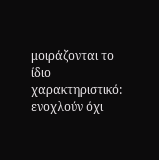μοιράζονται το ίδιο χαρακτηριστικό: ενοχλούν όχι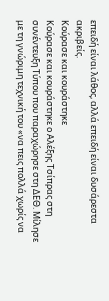επειδή είναι λάθος, αλλά επειδή είναι δυσάρεστα ακριβείς.
Κούρασε και κουράστηκε
Κούρασε και κουράστηκε ο Αλέξης Τσίπρας στη συνέντευξη Τύπου που παραχώρησε στη ΔΕΘ. Μίλησε με τη γνώριμη τεχνική του «να πεις πολλά χωρίς να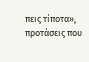πεις τίποτα», προτάσεις που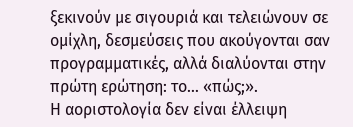ξεκινούν με σιγουριά και τελειώνουν σε ομίχλη, δεσμεύσεις που ακούγονται σαν προγραμματικές, αλλά διαλύονται στην πρώτη ερώτηση: το… «πώς;».
Η αοριστολογία δεν είναι έλλειψη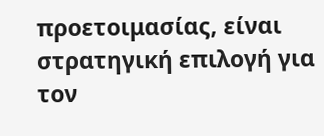προετοιμασίας, είναι στρατηγική επιλογή για τον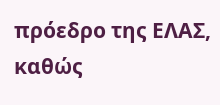πρόεδρο της ΕΛΑΣ, καθώς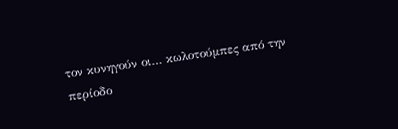τον κυνηγούν οι… κωλοτούμπες από την περίοδο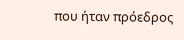που ήταν πρόεδρος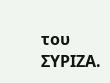του ΣΥΡΙΖΑ.